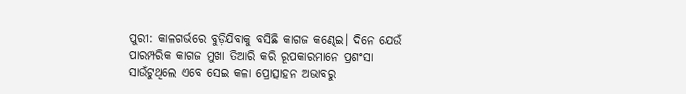ପୁରୀ: କାଳଗର୍ଭରେ ବୁଡ଼ିଯିବାକୁ ବସିଛି କାଗଜ କଣ୍ଢେଇ। ଦିନେ ଯେଉଁ ପାରମ୍ପରିକ କାଗଜ ମୁଖା ତିଆରି କରି ରୂପକାରମାନେ ପ୍ରଶଂସା ସାଉଁଟୁଥିଲେ ଏବେ ସେଇ କଳା ପ୍ରୋତ୍ସାହନ ଅଭାବରୁ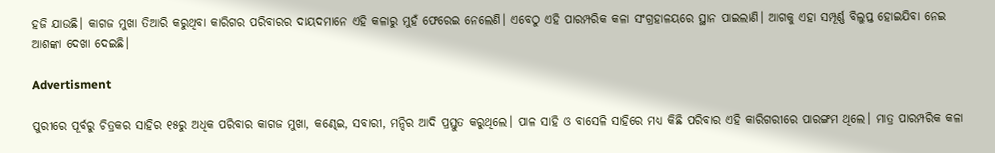ହଜି ଯାଉଛି। କାଗଜ ମୁଖା ତିଆରି କରୁଥିବା କାରିଗର ପରିବାରର ଦାୟଦମାନେ ଏହି କଳାରୁ ମୁହଁ ଫେରେଇ ନେଲେଣି। ଏବେଠୁ ଏହି ପାରମ୍ପରିକ କଳା ସଂଗ୍ରହାଳୟରେ ସ୍ଥାନ ପାଇଲାଣି। ଆଗକୁ ଏହା ସମ୍ପୂର୍ଣ୍ଣ ବିଲୁପ୍ତ ହୋଇଯିବା ନେଇ ଆଶଙ୍କା ଦେଖା ଦେଇଛି।

Advertisment

ପୁରୀରେ ପୂର୍ବରୁ ଚିତ୍ରକର ସାହିର ୧୫ରୁ ଅଧିକ ପରିବାର କାଗଜ ମୁଖା, କଣ୍ଢେଇ, ସବାରୀ, ମନ୍ଦିର ଆଦି ପ୍ରସ୍ତୁତ କରୁଥିଲେ। ପାଳ ସାହି ଓ ବାସେଳି ସାହିରେ ମଧ୍ୟ କିଛି ପରିବାର ଏହି କାରିଗରୀରେ ପାରଙ୍ଗମ ଥିଲେ। ମାତ୍ର ପାରମ୍ପରିକ କଳା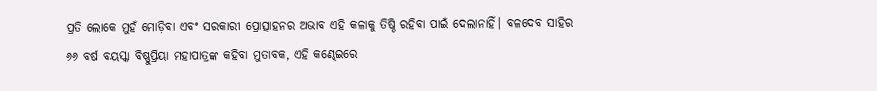ପ୍ରତି ଲୋକେ ମୁହଁ ମୋଡ଼ିବା ଏବଂ ସରକାରୀ ପ୍ରୋତ୍ସାହନର ଅଭାବ ଏହି କଳାକୁ ତିଷ୍ଠି ରହିବା ପାଇଁ ଦେଲାନାହିଁ। ବଳଦେବ ସାହିର ୬୬ ବର୍ଷ ବୟସ୍କା ବିଷ୍ଣୁପ୍ରିୟା ମହାପାତ୍ରଙ୍କ କହିବା ମୁତାବକ, ଏହି କଣ୍ଢେଇରେ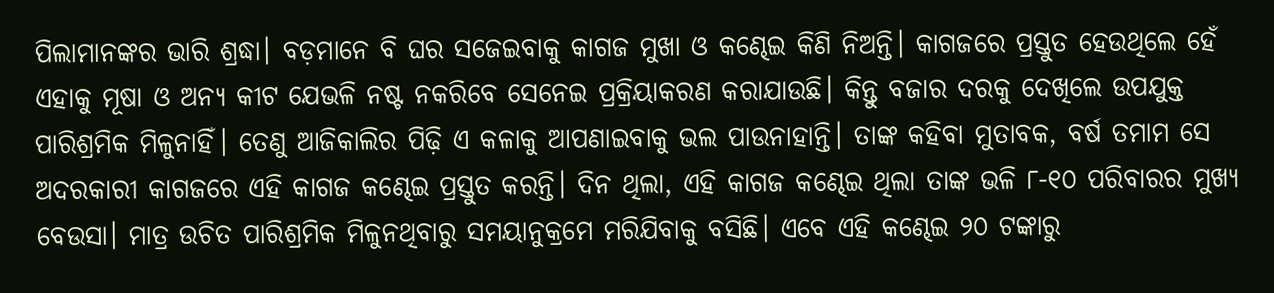ପିଲାମାନଙ୍କର ଭାରି ଶ୍ରଦ୍ଧା। ବଡ଼ମାନେ ବି ଘର ସଜେଇବାକୁ କାଗଜ ମୁଖା ଓ କଣ୍ଢେଇ କିଣି ନିଅନ୍ତି। କାଗଜରେ ପ୍ରସ୍ତୁତ ହେଉଥିଲେ ହେଁ ଏହାକୁ ମୂଷା ଓ ଅନ୍ୟ କୀଟ ଯେଭଳି ନଷ୍ଟ ନକରିବେ ସେନେଇ ପ୍ରକ୍ରିୟାକରଣ କରାଯାଉଛି। କିନ୍ତୁ ବଜାର ଦରକୁ ଦେଖିଲେ ଉପଯୁକ୍ତ ପାରିଶ୍ରମିକ ମିଳୁନାହିଁ। ତେଣୁ ଆଜିକାଲିର ପିଢ଼ି ଏ କଳାକୁ ଆପଣାଇବାକୁ ଭଲ ପାଉନାହାନ୍ତି। ତାଙ୍କ କହିବା ମୁତାବକ, ବର୍ଷ ତମାମ ସେ ଅଦରକାରୀ କାଗଜରେ ଏହି କାଗଜ କଣ୍ଢେଇ ପ୍ରସ୍ତୁତ କରନ୍ତି। ଦିନ ଥିଲା, ଏହି କାଗଜ କଣ୍ଢେଇ ଥିଲା ତାଙ୍କ ଭଳି ୮-୧୦ ପରିବାରର ମୁଖ୍ୟ ବେଉସା। ମାତ୍ର ଉଚିତ ପାରିଶ୍ରମିକ ମିଳୁନଥିବାରୁ ସମୟାନୁକ୍ରମେ ମରିଯିବାକୁ ବସିଛି। ଏବେ ଏହି କଣ୍ଢେଇ ୨୦ ଟଙ୍କାରୁ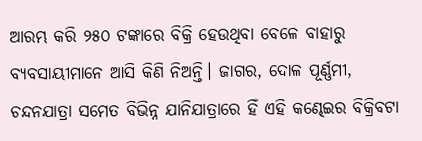ଆରମ୍ଭ କରି ୨୫୦ ଟଙ୍କାରେ ବିକ୍ରି ହେଉଥିବା ବେଳେ ବାହାରୁ ବ୍ୟବସାୟୀମାନେ ଆସି କିଣି ନିଅନ୍ତି। ଜାଗର, ଦୋଳ ପୂର୍ଣ୍ଣମୀ, ଚନ୍ଦନଯାତ୍ରା ସମେତ ବିଭିନ୍ନ ଯାନିଯାତ୍ରାରେ ହିଁ ଏହି ‌କଣ୍ଢେଇର ବିକ୍ରିବଟା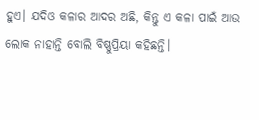ହୁଏ। ଯଦିଓ କଳାର ଆଦର ଅଛି, କିନ୍ତୁ ଏ କଳା ପାଇଁ ଆଉ ଲୋକ ନାହାନ୍ତି ବୋଲି ବିଷ୍ଣୁପ୍ରିୟା କହିଛନ୍ତି।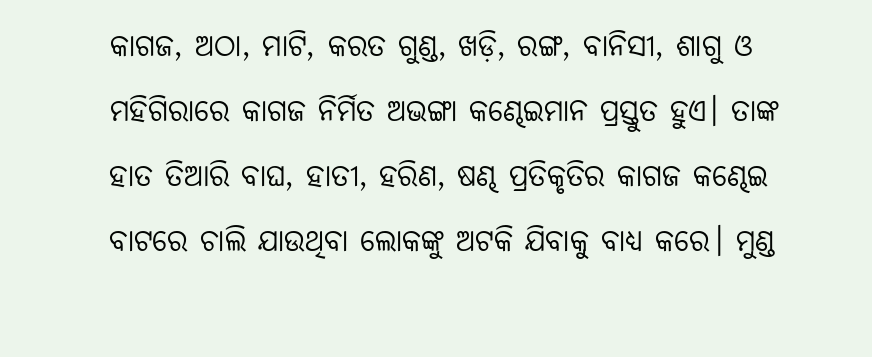କାଗଜ, ଅଠା, ମାଟି, କରତ ଗୁଣ୍ଡ, ଖଡ଼ି, ରଙ୍ଗ, ବାନିସୀ, ଶାଗୁ ଓ ମହିଗିରାରେ କାଗଜ ନିର୍ମିତ ଅଭଙ୍ଗା କଣ୍ଢେଇମାନ ପ୍ରସ୍ତୁତ ହୁଏ। ତାଙ୍କ ହାତ ତିଆରି ବାଘ, ହାତୀ, ହରିଣ, ଷଣ୍ଢ ପ୍ରତିକୃତିର କାଗଜ କଣ୍ଢେଇ ବାଟରେ ଚାଲି ଯାଉଥିବା ଲୋକଙ୍କୁ ଅଟକି ଯିବାକୁ ବାଧ୍ୟ କରେ। ମୁଣ୍ଡ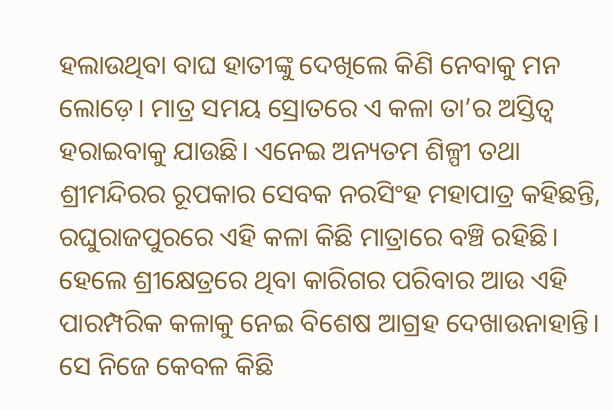ହଲାଉଥିବା ବାଘ ହାତୀଙ୍କୁ ଦେଖିଲେ କିଣି ନେବାକୁ ମନ ଲୋଡ଼େ। ମାତ୍ର ସମୟ ସ୍ରୋତରେ ଏ କଳା ତା’ର ଅସ୍ତିତ୍ବ ହରାଇବାକୁ ଯାଉଛି। ଏନେଇ ଅନ୍ୟତମ ଶିଳ୍ପୀ ତଥା ଶ୍ରୀମନ୍ଦିରର ରୂପକାର ସେବକ ନରସିଂହ ମହାପାତ୍ର କହିଛନ୍ତି, ରଘୁରାଜପୁରରେ ଏହି କଳା କିଛି ମାତ୍ରାରେ ବଞ୍ଚି ରହିଛି। ହେଲେ ଶ୍ରୀକ୍ଷେତ୍ରରେ ଥିବା କାରିଗର ପରିବାର ଆଉ ଏହି ପାରମ୍ପରିକ କଳାକୁ ନେଇ ବିଶେଷ ଆଗ୍ରହ ଦେଖାଉନାହାନ୍ତି। ସେ ନିଜେ କେବଳ କିଛି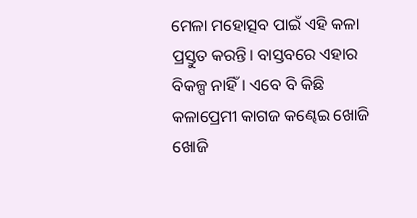ମେଳା ମହୋତ୍ସବ ପାଇଁ ଏହି କଳା ପ୍ରସ୍ତୁତ କରନ୍ତି। ବାସ୍ତବରେ ଏହାର ବିକଳ୍ପ ନାହିଁ। ଏବେ ବି କିଛି କଳାପ୍ରେମୀ କାଗଜ କଣ୍ଢେଇ ଖୋଜି ଖୋଜି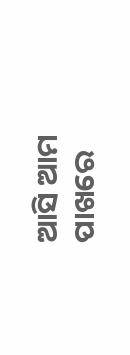ଆସି ଆମ ପାଖରେ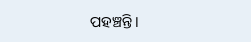ପହଞ୍ଚନ୍ତି।